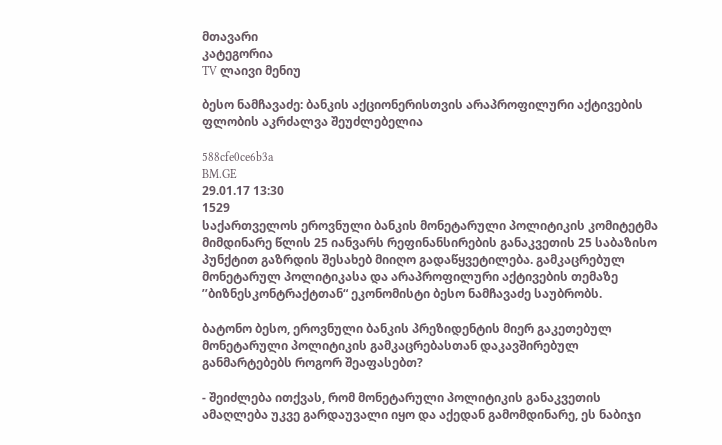მთავარი
კატეგორია
TV ლაივი მენიუ

ბესო ნამჩავაძე: ბანკის აქციონერისთვის არაპროფილური აქტივების ფლობის აკრძალვა შეუძლებელია

588cfe0ce6b3a
BM.GE
29.01.17 13:30
1529
საქართველოს ეროვნული ბანკის მონეტარული პოლიტიკის კომიტეტმა მიმდინარე წლის 25 იანვარს რეფინანსირების განაკვეთის 25 საბაზისო პუნქტით გაზრდის შესახებ მიიღო გადაწყვეტილება. გამკაცრებულ მონეტარულ პოლიტიკასა და არაპროფილური აქტივების თემაზე ’’ბიზნესკონტრაქტთან“ ეკონომისტი ბესო ნამჩავაძე საუბრობს.

ბატონო ბესო, ეროვნული ბანკის პრეზიდენტის მიერ გაკეთებულ მონეტარული პოლიტიკის გამკაცრებასთან დაკავშირებულ განმარტებებს როგორ შეაფასებთ?

- შეიძლება ითქვას, რომ მონეტარული პოლიტიკის განაკვეთის ამაღლება უკვე გარდაუვალი იყო და აქედან გამომდინარე, ეს ნაბიჯი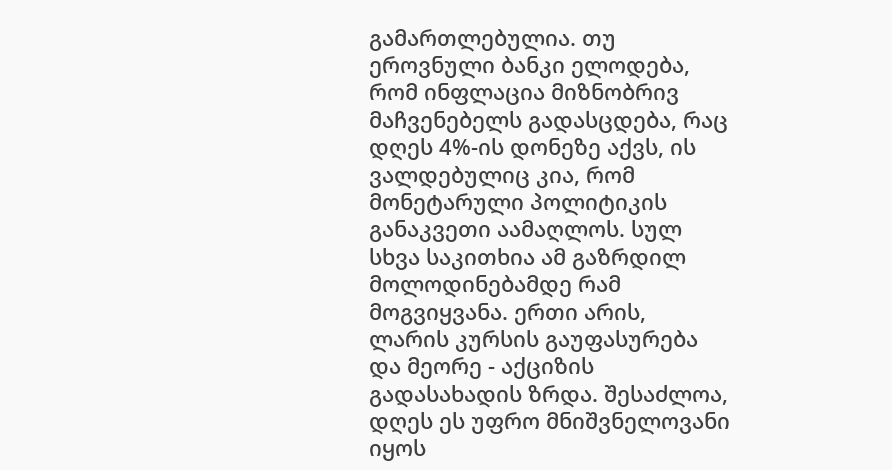გამართლებულია. თუ ეროვნული ბანკი ელოდება, რომ ინფლაცია მიზნობრივ მაჩვენებელს გადასცდება, რაც დღეს 4%-ის დონეზე აქვს, ის ვალდებულიც კია, რომ მონეტარული პოლიტიკის განაკვეთი აამაღლოს. სულ სხვა საკითხია ამ გაზრდილ მოლოდინებამდე რამ მოგვიყვანა. ერთი არის, ლარის კურსის გაუფასურება და მეორე - აქციზის გადასახადის ზრდა. შესაძლოა, დღეს ეს უფრო მნიშვნელოვანი იყოს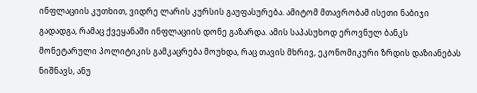ინფლაციის კუთხით, ვიდრე ლარის კურსის გაუფასურება. ამიტომ მთავრობამ ისეთი ნაბიჯი გადადგა, რამაც ქვეყანაში ინფლაციის დონე გაზარდა. ამის საპასუხოდ ეროვნულ ბანკს მონეტარული პოლიტიკის გამკაცრება მოუხდა, რაც თავის მხრივ, ეკონომიკური ზრდის დაზიანებას ნიშნავს, ანუ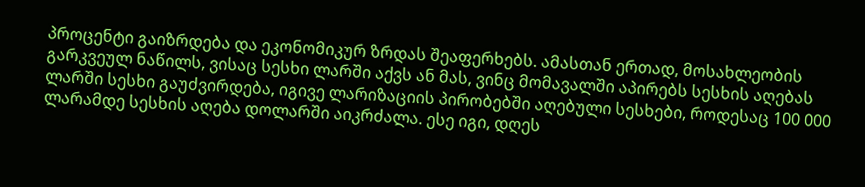პროცენტი გაიზრდება და ეკონომიკურ ზრდას შეაფერხებს. ამასთან ერთად, მოსახლეობის გარკვეულ ნაწილს, ვისაც სესხი ლარში აქვს ან მას, ვინც მომავალში აპირებს სესხის აღებას ლარში სესხი გაუძვირდება, იგივე ლარიზაციის პირობებში აღებული სესხები, როდესაც 100 000 ლარამდე სესხის აღება დოლარში აიკრძალა. ესე იგი, დღეს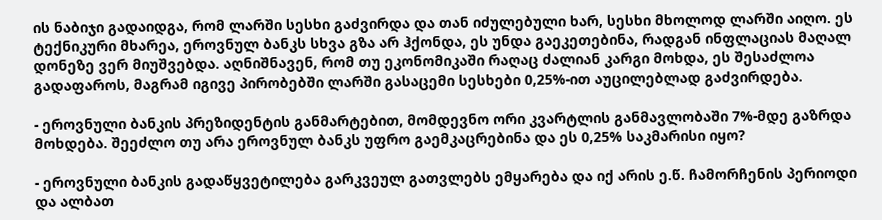ის ნაბიჯი გადაიდგა, რომ ლარში სესხი გაძვირდა და თან იძულებული ხარ, სესხი მხოლოდ ლარში აიღო. ეს ტექნიკური მხარეა, ეროვნულ ბანკს სხვა გზა არ ჰქონდა, ეს უნდა გაეკეთებინა, რადგან ინფლაციას მაღალ დონეზე ვერ მიუშვებდა. აღნიშნავენ, რომ თუ ეკონომიკაში რაღაც ძალიან კარგი მოხდა, ეს შესაძლოა გადაფაროს, მაგრამ იგივე პირობებში ლარში გასაცემი სესხები 0,25%-ით აუცილებლად გაძვირდება.

- ეროვნული ბანკის პრეზიდენტის განმარტებით, მომდევნო ორი კვარტლის განმავლობაში 7%-მდე გაზრდა მოხდება. შეეძლო თუ არა ეროვნულ ბანკს უფრო გაემკაცრებინა და ეს 0,25% საკმარისი იყო?

- ეროვნული ბანკის გადაწყვეტილება გარკვეულ გათვლებს ემყარება და იქ არის ე.წ. ჩამორჩენის პერიოდი და ალბათ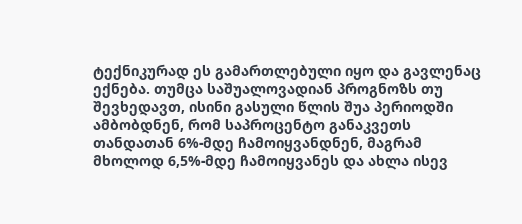ტექნიკურად ეს გამართლებული იყო და გავლენაც ექნება. თუმცა საშუალოვადიან პროგნოზს თუ შევხედავთ, ისინი გასული წლის შუა პერიოდში ამბობდნენ, რომ საპროცენტო განაკვეთს თანდათან 6%-მდე ჩამოიყვანდნენ, მაგრამ მხოლოდ 6,5%-მდე ჩამოიყვანეს და ახლა ისევ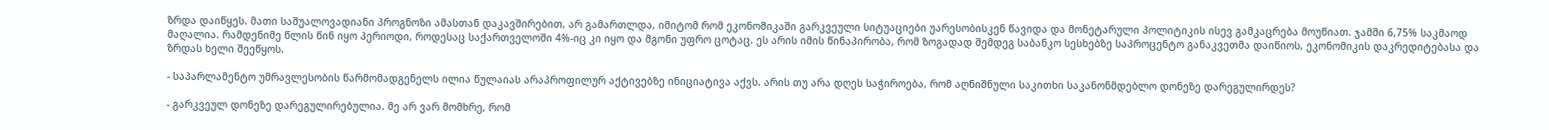ზრდა დაიწყეს. მათი საშუალოვადიანი პროგნოზი ამასთან დაკავშირებით, არ გამართლდა, იმიტომ რომ ეკონომიკაში გარკვეული სიტუაციები უარესობისკენ წავიდა და მონეტარული პოლიტიკის ისევ გამკაცრება მოუწიათ. ჯამში 6,75% საკმაოდ მაღალია. რამდენიმე წლის წინ იყო პერიოდი, როდესაც საქართველოში 4%-იც კი იყო და მგონი უფრო ცოტაც. ეს არის იმის წინაპირობა, რომ ზოგადად შემდეგ საბანკო სესხებზე საპროცენტო განაკვეთმა დაიწიოს, ეკონომიკის დაკრედიტებასა და ზრდას ხელი შეეწყოს.

- საპარლამენტო უმრავლესობის წარმომადგენელს ილია წულაიას არაპროფილურ აქტივებზე ინიციატივა აქვს. არის თუ არა დღეს საჭიროება, რომ აღნიშნული საკითხი საკანონმდებლო დონეზე დარეგულირდეს?

- გარკვეულ დონეზე დარეგულირებულია. მე არ ვარ მომხრე, რომ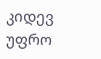კიდევ უფრო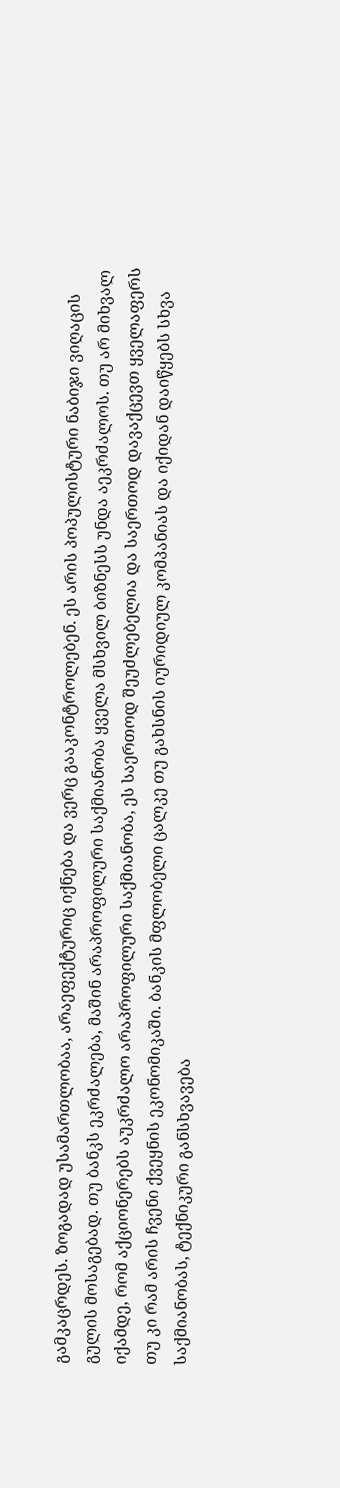გამკაცრდეს. ზოგადად უსამართლობაა, არაეფექტურიც იქნება და ვერც გააკონტროლებენ. ეს არის პოპულისტური ნაბიჯი ვიღაცის გულის მოსაგებად. თუ ბანკს ეკრძალება, მაშინ არაპროფილური საქმიანობა ყველა მსხვილ ბიზნესს უნდა აეკრძალოს. თუ არ მიხვალ იქამდე, რომ აქციონერებს აუკრძალო არაპროფილური საქმიანობა, ეს საერთოდ შეუძლებელია და საერთოდ დავაქცევთ ყველაფერს თუ კი რამ არის ჩვენი ქვეყნის ეკონომიკაში. ბანკის მფლობელი ცალკე თუ გახსნის იურიდიულ კომპანიას და იქიდან დაიწყებს სხვა საქმიანობას, ტექნიკური განსხვავება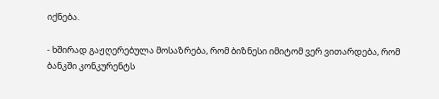იქნება.

- ხშირად გაჟღერებულა მოსაზრება, რომ ბიზნესი იმიტომ ვერ ვითარდება, რომ ბანკში კონკურენტს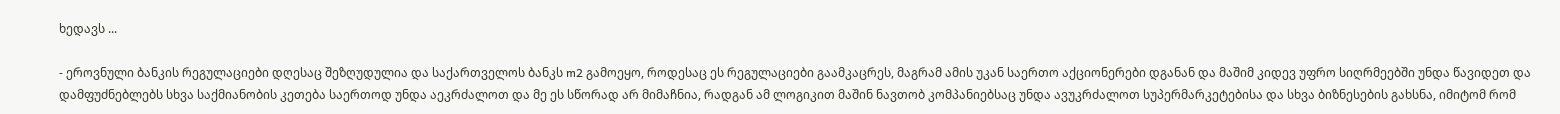ხედავს ...

- ეროვნული ბანკის რეგულაციები დღესაც შეზღუდულია და საქართველოს ბანკს m2 გამოეყო, როდესაც ეს რეგულაციები გაამკაცრეს, მაგრამ ამის უკან საერთო აქციონერები დგანან და მაშიმ კიდევ უფრო სიღრმეებში უნდა წავიდეთ და დამფუძნებლებს სხვა საქმიანობის კეთება საერთოდ უნდა აეკრძალოთ და მე ეს სწორად არ მიმაჩნია, რადგან ამ ლოგიკით მაშინ ნავთობ კომპანიებსაც უნდა ავუკრძალოთ სუპერმარკეტებისა და სხვა ბიზნესების გახსნა, იმიტომ რომ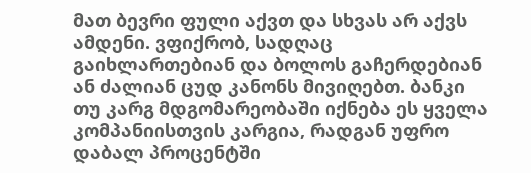მათ ბევრი ფული აქვთ და სხვას არ აქვს ამდენი. ვფიქრობ, სადღაც გაიხლართებიან და ბოლოს გაჩერდებიან ან ძალიან ცუდ კანონს მივიღებთ. ბანკი თუ კარგ მდგომარეობაში იქნება ეს ყველა კომპანიისთვის კარგია, რადგან უფრო დაბალ პროცენტში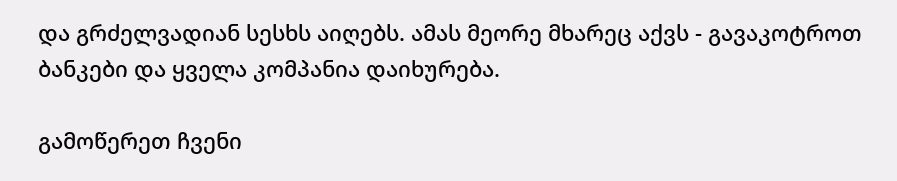და გრძელვადიან სესხს აიღებს. ამას მეორე მხარეც აქვს - გავაკოტროთ ბანკები და ყველა კომპანია დაიხურება.

გამოწერეთ ჩვენი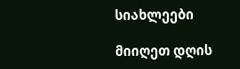სიახლეები

მიიღეთ დღის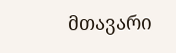მთავარი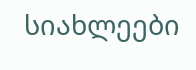სიახლეები